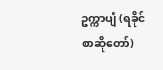ဥက္ကာပျံ (ရခိုင်စာဆိုတော်)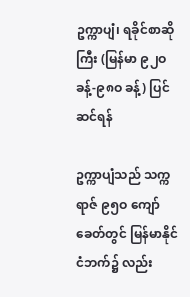ဥက္ကာပျံ၊ ရခိုင်စာဆိုကြီး (မြန်မာ ၉၂ဝ ခန့်-၉၈ဝ ခန့်) ပြင်ဆင်ရန်

ဥက္ကာပျံသည် သက္ကရာဇ် ၉၅ဝ ကျော်ခေတ်တွင် မြန်မာနိုင်ငံဘက်၌ လည်း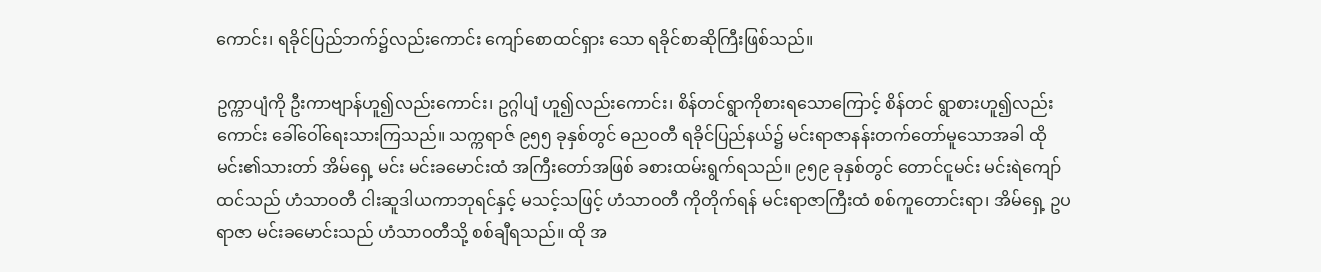ကောင်း၊ ရခိုင်ပြည်ဘက်၌လည်းကောင်း ကျော်စောထင်ရှား သော ရခိုင်စာဆိုကြီးဖြစ်သည်။

ဥက္ကာပျံကို ဦးကာဗျာန်ဟူ၍လည်းကောင်း၊ ဥဂ္ဂါပျံ ဟူ၍လည်းကောင်း၊ စိန်တင်ရွာကိုစားရသောကြောင့် စိန်တင် ရွာစားဟူ၍လည်းကောင်း ခေါ်ဝေါ်ရေးသားကြသည်။ သက္ကရာဇ် ၉၅၅ ခုနှစ်တွင် ဓညဝတီ ရခိုင်ပြည်နယ်၌ မင်းရာဇာနန်းတက်တော်မူသောအခါ ထိုမင်း၏သားတာ် အိမ်ရှေ့ မင်း မင်းခမောင်းထံ အကြီးတော်အဖြစ် ခစားထမ်းရွက်ရသည်။ ၉၅၉ ခုနှစ်တွင် တောင်ငူမင်း မင်းရဲကျော်ထင်သည် ဟံသာဝတီ ငါးဆူဒါယကာဘုရင်နှင့် မသင့်သဖြင့် ဟံသာဝတီ ကိုတိုက်ရန် မင်းရာဇာကြီးထံ စစ်ကူတောင်းရာ၊ အိမ်ရှေ့ ဥပရာဇာ မင်းခမောင်းသည် ဟံသာဝတီသို့ စစ်ချီရသည်။ ထို အ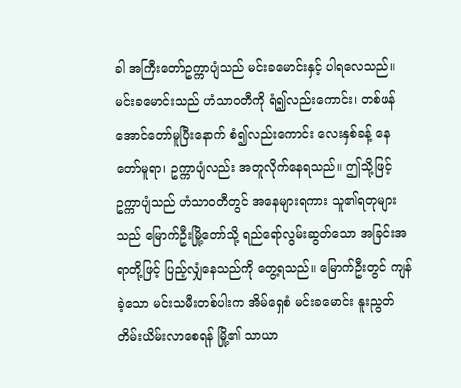ခါ အကြီးတော်ဥက္ကာပျံသည် မင်းခမောင်းနှင့် ပါရလေသည်။ မင်းခမောင်းသည် ဟံသာဝတီကို ရံ၍လည်းကောင်း၊ တစ်ဖန် အောင်တော်မူပြီးနောက် စံ၍လည်းကောင်း လေးနှစ်ခန့် နေ တော်မူရာ၊ ဥက္ကာပျံလည်း အတူလိုက်နေရသည်။ ဤသို့ဖြင့် ဥက္ကာပျံသည် ဟံသာဝတီတွင် အနေများရကား သူ၏ရတုများ သည် မြောက်ဦးမြို့တော်သို့ ရည်ရော်လွမ်းဆွတ်သော အခြင်းအရာတို့ဖြင့် ပြည့်လျှံနေသည်ကို တွေ့ရသည်။ မြောက်ဦးတွင် ကျန်ခဲ့သော မင်းသမီးတစ်ပါးက အိမ်ရှေစံ မင်းခမောင်း နူးညွတ် တိမ်းယိမ်းလာစေရန် မြို့၏ သာယာ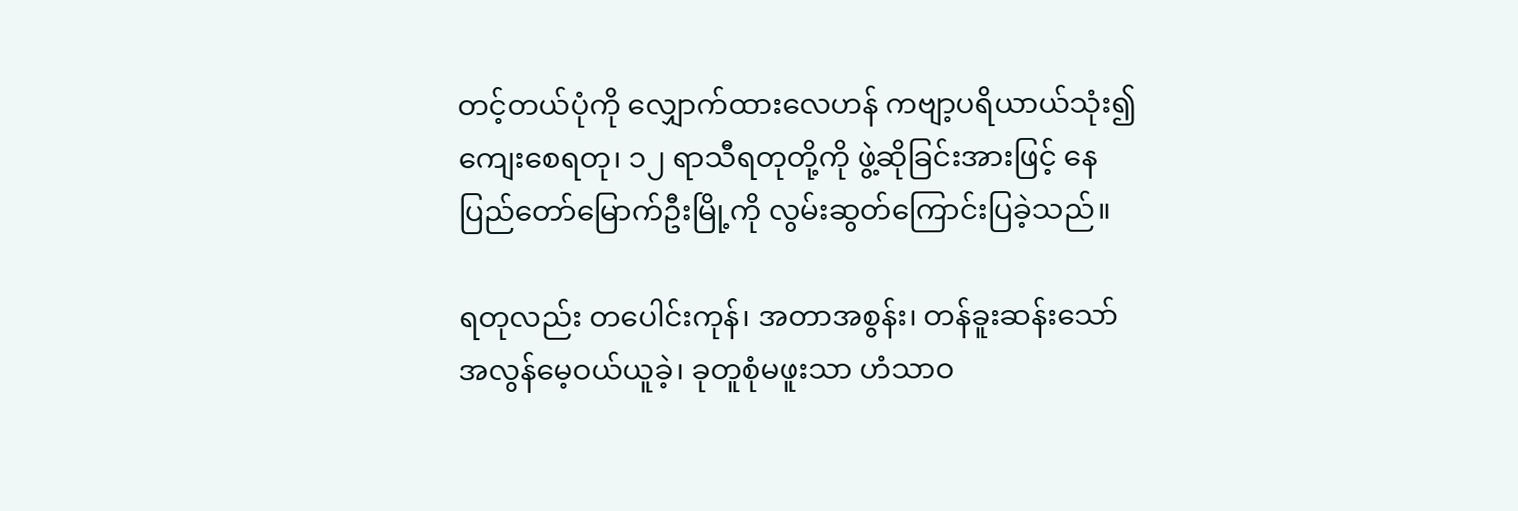တင့်တယ်ပုံကို လျှောက်ထားလေဟန် ကဗျာ့ပရိယာယ်သုံး၍ ကျေးစေရတု၊ ၁၂ ရာသီရတုတို့ကို ဖွဲ့ဆိုခြင်းအားဖြင့် နေပြည်တော်မြောက်ဦးမြို့ကို လွမ်းဆွတ်ကြောင်းပြခဲ့သည်။

ရတုလည်း တပေါင်းကုန်၊ အတာအစွန်း၊ တန်ခူးဆန်းသော် အလွန်မေ့ဝယ်ယူခဲ့၊ ခုတူစုံမဖူးသာ ဟံသာဝ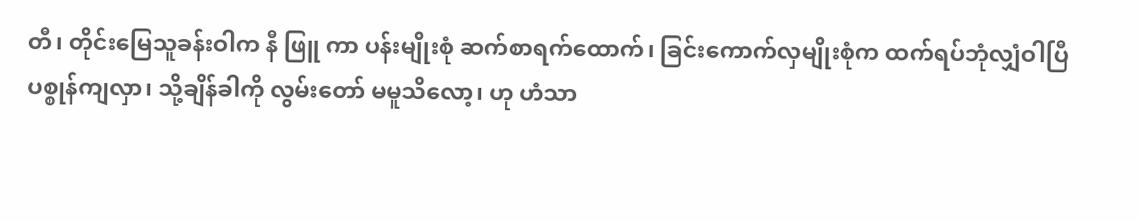တီ၊ တိုင်းမြေသူခန်းဝါက နီ ဖြူ ကာ ပန်းမျိုးစုံ ဆက်စာရက်ထောက်၊ ခြင်းကောက်လှမျိုးစုံက ထက်ရပ်ဘုံလျှံဝါပြီ ပစ္စုန်ကျလှာ၊ သို့ချိန်ခါကို လွမ်းတော် မမူသိလော့၊ ဟု ဟံသာ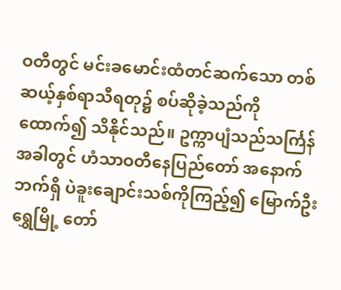ဝတီတွင် မင်းခမောင်းထံတင်ဆက်သော တစ်ဆယ့်နှစ်ရာသီရတု၌ စပ်ဆိုခဲ့သည်ကိုထောက်၍ သိနိုင်သည်။ ဥက္ကာပျံသည်သင်္ကြန်အခါတွင် ဟံသာဝတီနေပြည်တော် အနောက်ဘက်ရှိ ပဲခူးချောင်းသစ်ကိုကြည့်၍ မြောက်ဦး ရွှေမြို့ တော်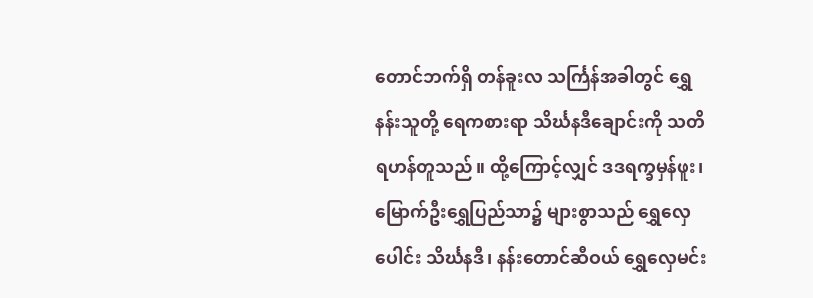တောင်ဘက်ရှိ တန်ခူးလ သင်္ကြန်အခါတွင် ရွှေနန်းသူတို့ ရေကစားရာ သိင်္ဃနဒီချောင်းကို သတိရဟန်တူသည်။ ထို့ကြောင့်လျှင် ဒဒရက္ခမှန်ဖူး၊ မြောက်ဦးရွှေပြည်သာ၌ များစွာသည် ရွှေလှေပေါင်း သိင်္ဃနဒီ၊ နန်းတောင်ဆီဝယ် ရွှေလှေမင်း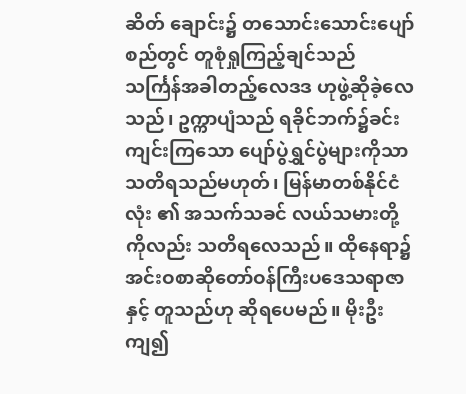ဆိတ် ချောင်း၌ တသောင်းသောင်းပျော်စည်တွင် တူစုံရှုကြည့်ချင်သည် သင်္ကြန်အခါတည့်လေဒဒ ဟုဖွဲ့ဆိုခဲ့လေသည်၊ ဥက္ကာပျံသည် ရခိုင်ဘက်၌ခင်းကျင်းကြသော ပျော်ပွဲရွှင်ပွဲများကိုသာ သတိရသည်မဟုတ်၊ မြန်မာတစ်နိုင်ငံလုံး ၏ အသက်သခင် လယ်သမားတို့ကိုလည်း သတိရလေသည်။ ထိုနေရာ၌ အင်းဝစာဆိုတော်ဝန်ကြီးပဒေသရာဇာနှင့် တူသည်ဟု ဆိုရပေမည်။ မိုးဦးကျ၍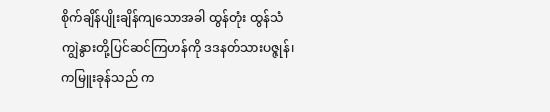စိုက်ချိန်ပျိုးချိန်ကျသောအခါ ထွန်တုံး ထွန်သံ ကျွဲနွားတို့ပြင်ဆင်ကြဟန်ကို ဒဒနတ်သားပဇ္ဇုန်၊ ကမြူးခုန်သည် က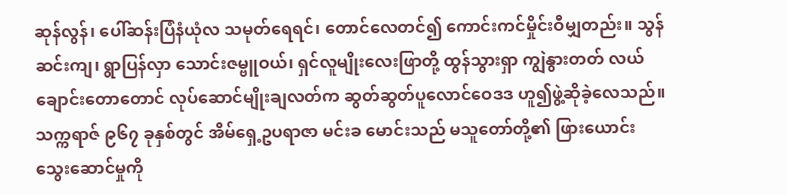ဆုန်လွန်၊ ပေါ်ဆန်းပြံနံယုံလ သမုတ်ရေရင်၊ တောင်လေတင်၍ ကောင်းကင်မှိုင်းဝီမျှတည်း။ သွန်ဆင်းကျ၊ ရွာပြန်လှာ သောင်းဇမ္ဗူဝယ်၊ ရှင်လူမျိုးလေးဖြာတို့ ထွန်သွားရှာ ကျွဲနွားတတ် လယ်ချောင်းတောတောင် လုပ်ဆောင်မျိုးချလတ်က ဆွတ်ဆွတ်ပူလောင်ဝေဒဒ ဟူ၍ဖွဲ့ဆိုခဲ့လေသည်။ သက္ကရာဇ် ၉၆၇ ခုနှစ်တွင် အိမ်ရှေ့ဥပရာဇာ မင်းခ မောင်းသည် မသူတော်တို့၏ ဖြားယောင်းသွေးဆောင်မှုကို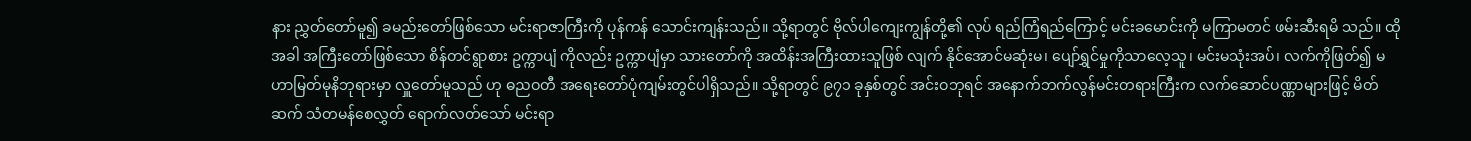နား ညွှတ်တော်မူ၍ ခမည်းတော်ဖြစ်သော မင်းရာဇာကြီးကို ပုန်ကန် သောင်းကျန်းသည်။ သို့ရာတွင် ဗိုလ်ပါကျေးကျွန်တို့၏ လုပ် ရည်ကြံရည်ကြောင့် မင်းခမောင်းကို မကြာမတင် ဖမ်းဆီးရမိ သည်။ ထိုအခါ အကြီးတော်ဖြစ်သော စိန်တင်ရွာစား ဥက္ကာပျံ ကိုလည်း ဥက္ကာပျံမှာ သားတော်ကို အထိန်းအကြီးထားသူဖြစ် လျက် နိုင်အောင်မဆုံးမ၊ ပျော်ရွှင်မှုကိုသာလေ့သူ၊ မင်းမသုံးအပ်၊ လက်ကိုဖြတ်၍ မဟာမြတ်မုနိဘုရားမှာ လှူတော်မူသည် ဟု ဓညဝတီ အရေးတော်ပုံကျမ်းတွင်ပါရှိသည်။ သို့ရာတွင် ၉၇၁ ခုနှစ်တွင် အင်းဝဘုရင် အနောက်ဘက်လွန်မင်းတရားကြီးက လက်ဆောင်ပဏ္ဏာများဖြင့် မိတ်ဆက် သံတမန်စေလွှတ် ရောက်လတ်သော် မင်းရာ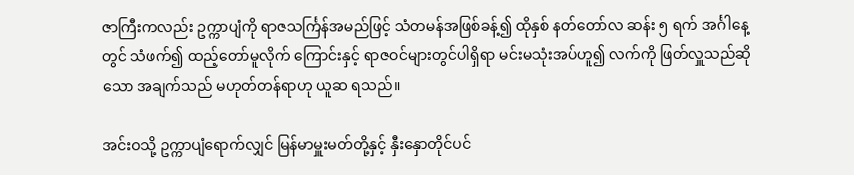ဇာကြီးကလည်း ဥက္ကာပျံကို ရာဇသင်္ကြန်အမည်ဖြင့် သံတမန်အဖြစ်ခန့်၍ ထိုနှစ် နတ်တော်လ ဆန်း ၅ ရက် အင်္ဂါနေ့တွင် သံဖက်၍ ထည့်တော်မူလိုက် ကြောင်းနှင့် ရာဇဝင်များတွင်ပါရှိရာ မင်းမသုံးအပ်ဟူ၍ လက်ကို ဖြတ်လှူသည်ဆိုသော အချက်သည် မဟုတ်တန်ရာဟု ယူဆ ရသည်။

အင်းဝသို့ ဥက္ကာပျံရောက်လျှင် မြန်မာမှူးမတ်တို့နှင့် နှီးနှောတိုင်ပင်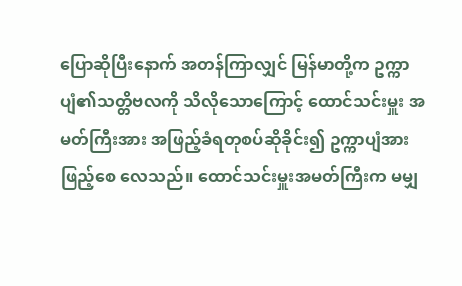ပြောဆိုပြီးနောက် အတန်ကြာလျှင် မြန်မာတို့က ဥက္ကာပျံ၏သတ္တိဗလကို သိလိုသောကြောင့် ထောင်သင်းမှူး အမတ်ကြီးအား အဖြည့်ခံရတုစပ်ဆိုခိုင်း၍ ဥက္ကာပျံအားဖြည့်စေ လေသည်။ ထောင်သင်းမှူးအမတ်ကြီးက မမျှ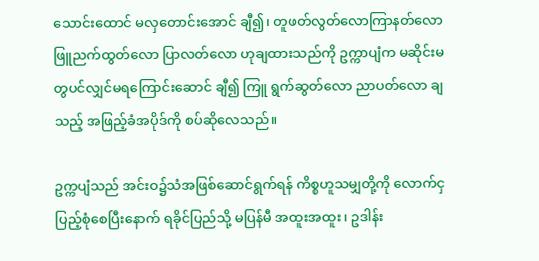သောင်းထောင် မလှတောင်းအောင် ချီ၍၊ တူဖတ်လွတ်လောကြာနတ်လော ဖြူညက်ထွတ်လော ပြာလတ်လော ဟုချထားသည်ကို ဥက္ကာပျံက မဆိုင်းမတွပင်လျှင်မရကြောင်းဆောင် ချီ၍ ကြူ ရွက်ဆွတ်လော ညာပတ်လော ချသည့် အဖြည့်ခံအပိုဒ်ကို စပ်ဆိုလေသည်။

ဥက္ကပျံသည် အင်းဝ၌သံအဖြစ်ဆောင်ရွက်ရန် ကိစ္စဟူသမျှတို့ကို လောက်ငှပြည့်စုံစေပြီးနောက် ရခိုင်ပြည်သို့ မပြန်မီ အထူးအထူး၊ ဥဒါန်း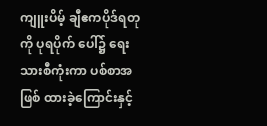ကျူးပိမ့် ချီဧကပိုဒ်ရတုကို ပုရပိုက် ပေါ်၌ ရေးသားစီကုံးကာ ပစ်စာအဖြစ် ထားခဲ့ကြောင်းနှင့်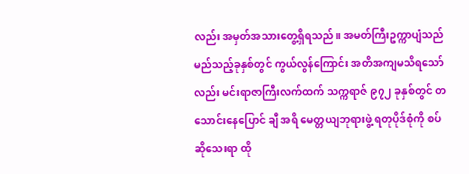လည်း အမှတ်အသားတွေ့ရှိရသည်။ အမတ်ကြီးဥက္ကာပျံသည် မည်သည့်ခုနှစ်တွင် ကွယ်လွန်ကြောင်း အတိအကျမသိရသော်လည်း မင်းရာဇာကြီးလက်ထက် သက္ကရာဇ် ၉၇၂ ခုနှစ်တွင် တသောင်းနေပြောင် ချီ အရိ မေတ္တယျဘုရားဖွဲ့ ရတုပိုဒ်စုံကို စပ်ဆိုသေးရာ ထို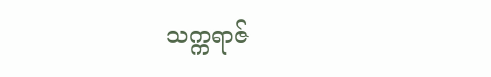သက္ကရာဇ်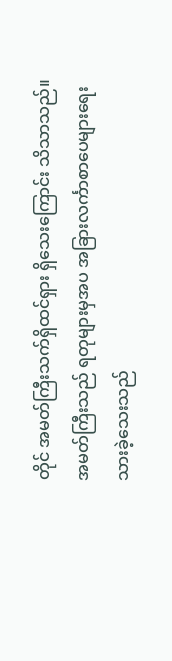တိုင် အမတ်ကြီးသက်ရှိထင်ရှား ရှိသေးကြောင်း သိသာသည်။ အမတ်ကြီးသည် ရတုများမှအပ အခြားလင်္ကာစာပေများရေးသားခဲ့သေးသည်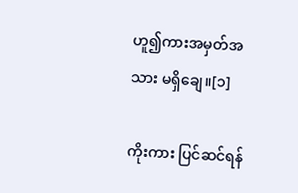ဟူ၍ကားအမှတ်အသား မရှိချေ။[၁]

ကိုးကား ပြင်ဆင်ရန်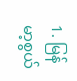1. မြန်မာ့စွယ်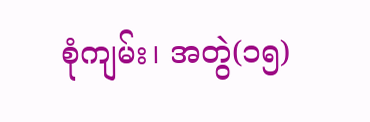စုံကျမ်း၊ အတွဲ(၁၅)